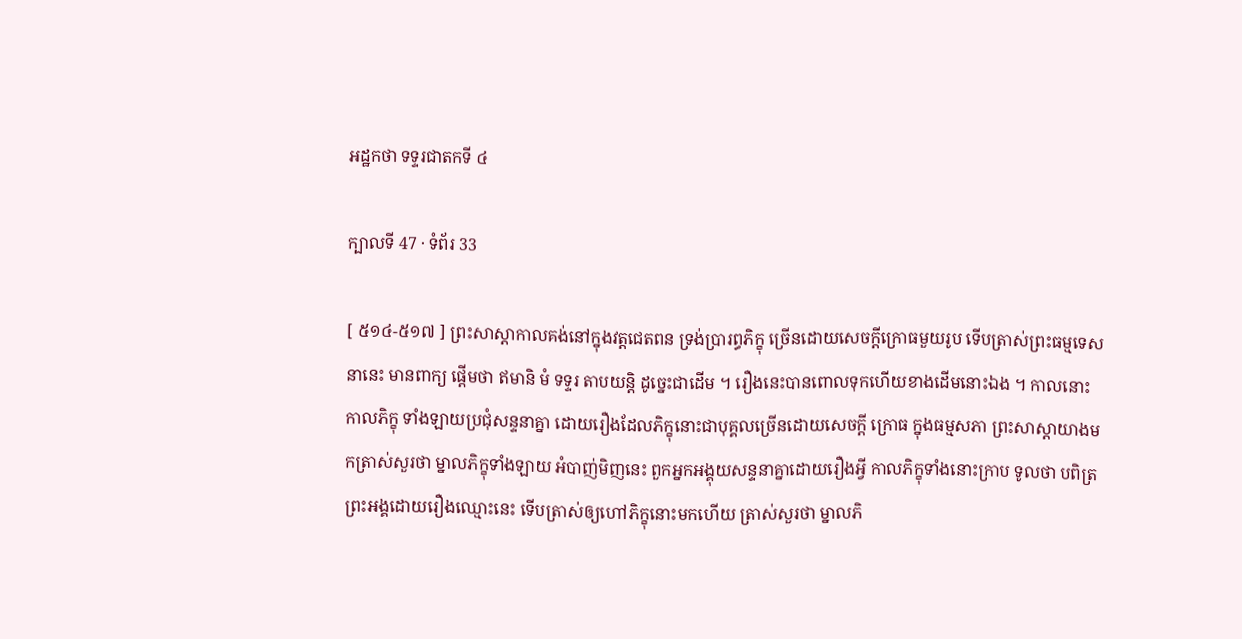អដ្ឋកថា ទទ្ទរជាតកទី ៤

ក្បាលទី 47 · ទំព័រ 33

[ ៥១៤-៥១៧ ] ព្រះសាស្តាកាលគង់នៅក្នុងវត្តជេតពន ទ្រង់ប្រារព្ធភិក្ខុ ច្រើនដោយសេចក្តីក្រោធមួយរូប ទើបត្រាស់ព្រះធម្មទេសនានេះ មានពាក្យ ផ្តើមថា ឥមានិ មំ ទទ្ទរ តាបយន្តិ ដូច្នេះជាដើម ។ រឿងនេះបានពោលទុកហើយខាងដើមនោះឯង ។ កាលនោះ កាលភិក្ខុ ទាំងឡាយប្រជុំសន្ទនាគ្នា ដោយរឿងដែលភិក្ខុនោះជាបុគ្គលច្រើនដោយសេចក្តី ក្រោធ ក្នុងធម្មសភា ព្រះសាស្តាយាងមកត្រាស់សួរថា ម្នាលភិក្ខុទាំងឡាយ អំបាញ់មិញនេះ ពួកអ្នកអង្គុយសន្ទនាគ្នាដោយរឿងអ្វី កាលភិក្ខុទាំងនោះក្រាប ទូលថា បពិត្រព្រះអង្គដោយរឿងឈ្មោះនេះ ទើបត្រាស់ឲ្យហៅភិក្ខុនោះមកហើយ ត្រាស់សួរថា ម្នាលភិ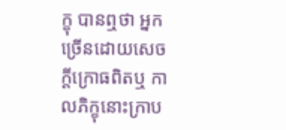ក្ខុ បានឮថា អ្នកច្រើនដោយសេចក្តីក្រោធពិតឬ កាលភិក្ខុនោះក្រាប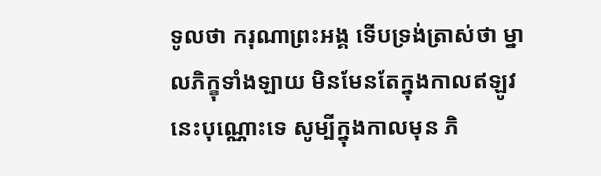ទូលថា ករុណាព្រះអង្គ ទើបទ្រង់ត្រាស់ថា ម្នាលភិក្ខុទាំងឡាយ មិនមែនតែក្នុងកាលឥឡូវនេះបុណ្ណោះទេ សូម្បីក្នុងកាលមុន ភិ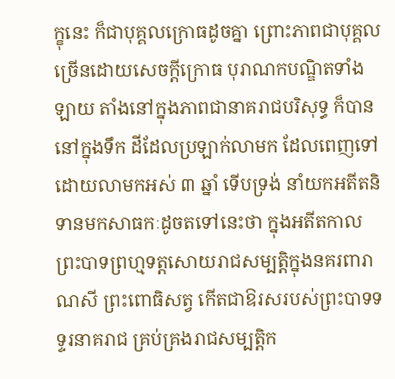ក្ខុនេះ ក៏ជាបុគ្គលក្រោធដូចគ្នា ព្រោះភាពជាបុគ្គលច្រើនដោយសេចក្តីក្រោធ បុរាណកបណ្ឌិតទាំងឡាយ តាំងនៅក្នុងភាពជានាគរាជបរិសុទ្ធ ក៏បាននៅក្នុងទឹក ដីដែលប្រឡាក់លាមក ដែលពេញទៅដោយលាមកអស់ ៣ ឆ្នាំ ទើបទ្រង់ នាំយកអតីតនិទានមកសាធកៈដូចតទៅនេះថា ក្នុងអតីតកាល ព្រះបាទព្រហ្មទត្តសោយរាជសម្បត្តិក្នុងនគរពារាណសី ព្រះពោធិសត្វ កើតជាឱរសរបស់ព្រះបាទទទ្ទរនាគរាជ គ្រប់គ្រងរាជសម្បត្តិក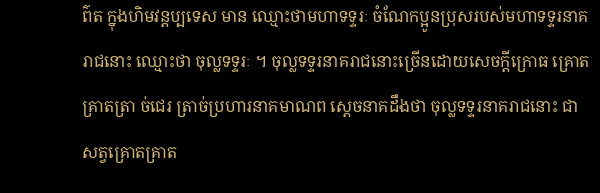ព៌ត ក្នុងហិមវន្តប្បទេស មាន ឈ្មោះថាមហាទទ្ទរៈ ចំណែកប្អូនប្រុសរបស់មហាទទ្ទរនាគរាជនោះ ឈ្មោះថា ចុល្លទទ្ទរៈ ។ ចុល្លទទ្ទរនាគរាជនោះច្រើនដោយសេចក្តីក្រោធ គ្រោតគ្រាតត្រា ច់ជេរ ត្រាច់ប្រហារនាគមាណព ស្តេចនាគដឹងថា ចុល្លទទ្ទរនាគរាជនោះ ជាសត្វគ្រោតគ្រាត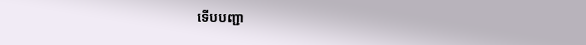ទើបបញ្ជា